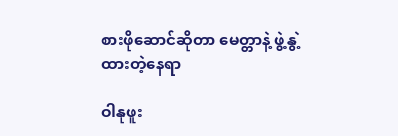စားဖိုဆောင်ဆိုတာ မေတ္တာနဲ့ ဖွဲ့နွဲ့ထားတဲ့နေရာ

ဝါနုဖူး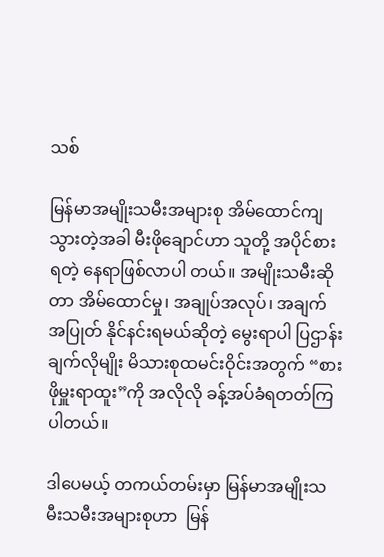သစ်

မြန်မာအမျိုးသမီးအများစု အိမ်ထောင်ကျသွားတဲ့အခါ မီးဖိုချောင်ဟာ သူတို့ အပိုင်စားရတဲ့ နေရာဖြစ်လာပါ တယ်။ အမျိုးသမီးဆိုတာ အိမ်ထောင်မှု၊ အချုပ်အလုပ်၊ အချက်အပြုတ် နိုင်နင်းရမယ်ဆိုတဲ့ မွေးရာပါ ပြဌာန်းချက်လိုမျိုး မိသားစုထမင်းဝိုင်းအတွက် “စားဖိုမှူးရာထူး”ကို အလိုလို ခန့်အပ်ခံရတတ်ကြပါတယ်။

ဒါပေမယ့် တကယ်တမ်းမှာ မြန်မာအမျိုးသမီးသမီးအများစုဟာ  မြန်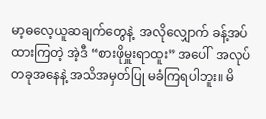မာ့ဓလေ့ယူဆချက်တွေနဲ့  အလိုလျှောက် ခန့်အပ်ထားကြတဲ့ အဲ့ဒီ “စားဖိုမှူးရာထူး” အပေါ်  အလုပ်တခုအနေနဲ့ အသိအမှတ်ပြု မခံကြရပါဘူး။ မိ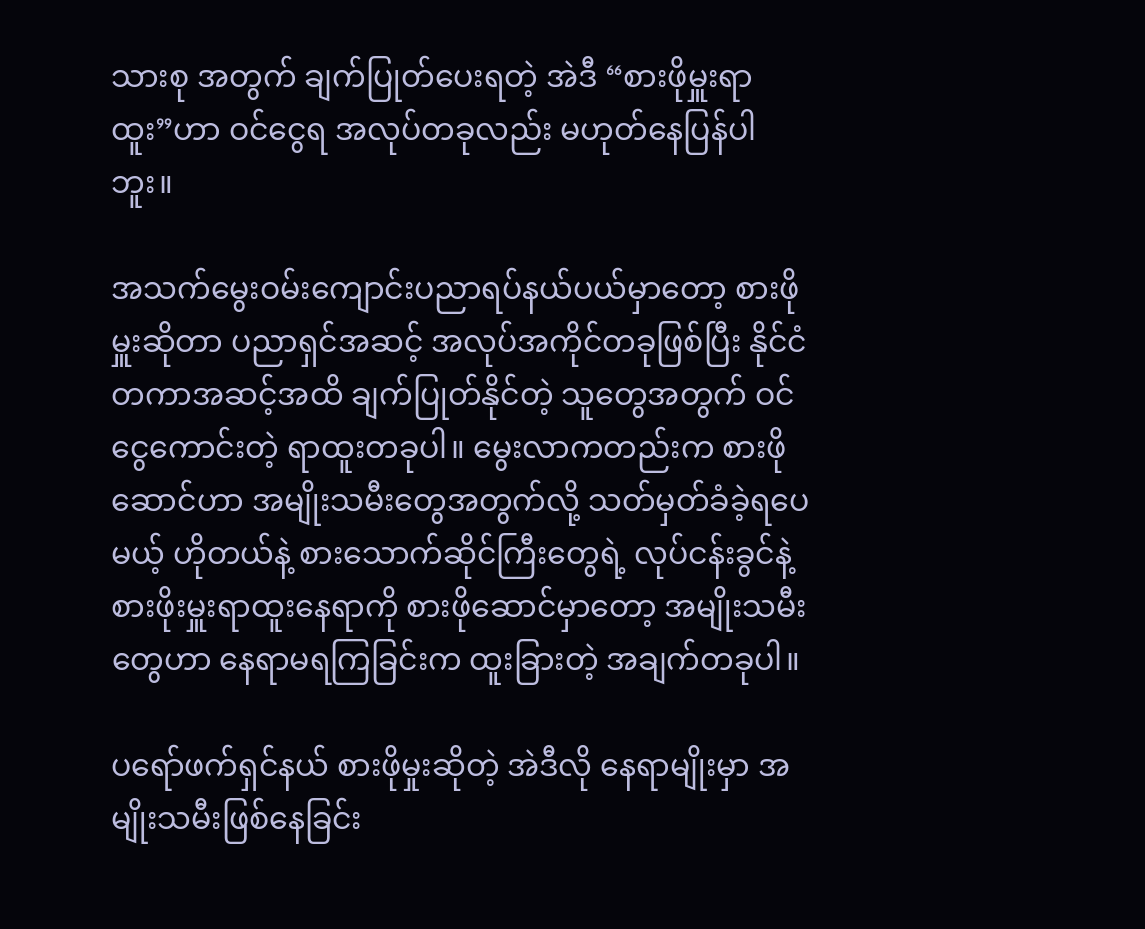သားစု အတွက် ချက်ပြုတ်ပေးရတဲ့ အဲဒီ “စားဖိုမှူးရာထူး”ဟာ ဝင်ငွေရ အလုပ်တခုလည်း မဟုတ်နေပြန်ပါဘူး။

အသက်မွေးဝမ်းကျောင်းပညာရပ်နယ်ပယ်မှာတော့ စားဖိုမှူးဆိုတာ ပညာရှင်အဆင့် အလုပ်အကိုင်တခုဖြစ်ပြီး နိုင်ငံတကာအဆင့်အထိ ချက်ပြုတ်နိုင်တဲ့ သူတွေအတွက် ဝင်ငွေကောင်းတဲ့ ရာထူးတခုပါ။ မွေးလာကတည်းက စားဖိုဆောင်ဟာ အမျိုးသမီးတွေအတွက်လို့ သတ်မှတ်ခံခဲ့ရပေမယ့် ဟိုတယ်နဲ့ စားသောက်ဆိုင်ကြီးတွေရဲ့ လုပ်ငန်းခွင်နဲ့ စားဖိုးမှူးရာထူးနေရာကို စားဖိုဆောင်မှာတော့ အမျိုးသမီးတွေဟာ နေရာမရကြခြင်းက ထူးခြားတဲ့ အချက်တခုပါ။

ပ‌ရော်ဖက်ရှင်နယ် စားဖိုမှုးဆိုတဲ့ အဲဒီလို နေရာမျိုးမှာ အမျိုးသမီးဖြစ်နေခြင်း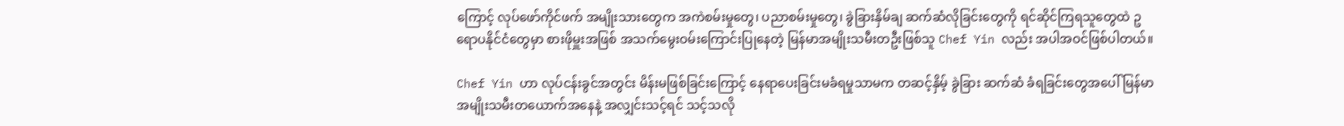ကြောင့် လုပ်ဖော်ကိုင်ဖက် အမျိုးသားတွေက အကဲစမ်းမှုတွေ၊ ပညာစမ်းမှုတွေ၊ ခွဲခြားနှိမ်ချ ဆက်ဆံလိုခြင်းတွေကို ရင်ဆိုင်ကြရသူတွေထဲ ဥရောပနိုင်ငံတွေမှာ စားဖိုမှူးအဖြစ် အသက်မွေးဝမ်းကြောင်းပြုနေတဲ့ မြန်မာအမျိုးသမီးတဦးဖြစ်သူ Chef Yin လည်း အပါအဝင်ဖြစ်ပါတယ်။

Chef Yin ဟာ လုပ်ငန်းခွင်အတွင်း မိန်းမဖြစ်ခြင်းကြောင့် နေရာပေးခြင်းမခံရမှုသာမက တဆင့်နှိမ့် ခွဲခြား ဆက်ဆံ ခံရခြင်းတွေအပေါ် မြန်မာအမျိုးသမီးတယောက်အနေနဲ့ အလျှင်းသင့်ရင် သင့်သလို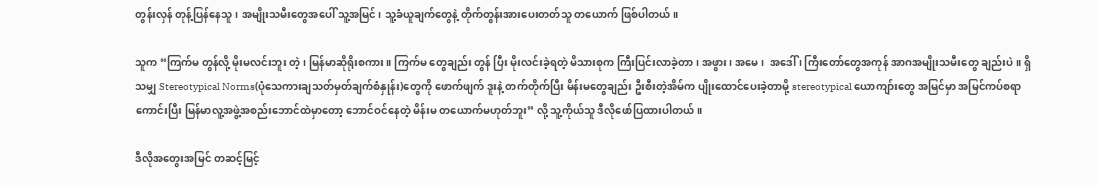တွန်းလှန် တုန့်ပြန်နေသူ၊ အမျိုးသမီးတွေအပေါ် သူ့အမြင်၊ သူ့ခံယူချက်တွေနဲ့ တိုက်တွန်းအားပေးတတ်သူ တယောက် ဖြစ်ပါတယ်။

သူက “ကြက်မ တွန်လို့ မိုးမလင်းဘူး တဲ့၊ မြန်မာဆိုရိုးစကား။ ကြက်မ တွေချည်း တွန် ပြီး မိုးလင်းခဲ့ရတဲ့ မိသားစုက ကြီးပြင်းလာခဲ့တာ၊ အဖွား၊ အမေ၊  အဒေါ် ၊ ကြီးတော်တွေအကုန် အာဂအမျိုးသမီးတွေ ချည်းပဲ။ ရှိသမျှ Stereotypical Norms(ပုံသေကားချသတ်မှတ်ချက်စံနှုန်း)တွေကို ဖောက်ဖျက် ဒူးနဲ့ တက်တိုက်ပြီး မိန်းမတွေချည်း ဦးစီးတဲ့အိမ်က ပျိုးထောင်ပေးခဲ့တာမို့ stereotypical ယောကျာ်းတွေ အမြင်မှာ အမြင်ကပ်စရာကောင်းပြီး မြန်မာလူ့အဖွဲ့အစည်းဘောင်ထဲမှာတော့ ဘောင်ဝင်နေတဲ့ မိန်းမ တယောက်မဟုတ်ဘူး” လို့ သူ့ကိုယ်သူ ဒီလိုဖော်ပြထားပါတယ်။

ဒီလိုအတွေးအမြင် တဆင့်မြင့်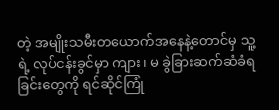တဲ့ အမျိုးသမီးတယောက်အနေနဲ့တောင်မှ သူ့ရဲ့ လုပ်ငန်းခွင်မှာ ကျား၊ မ ခွဲခြားဆက်ဆံခံရခြင်းတွေကို ရင်ဆိုင်ကြုံ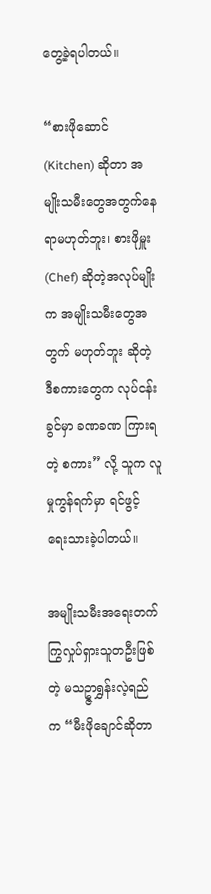တွေ့ခဲ့ရပါတယ်။

“စားဖိုဆောင် (Kitchen) ဆိုတာ အမျိုးသမီးတွေအတွက်နေရာမဟုတ်ဘူး၊ စားဖိုမှူး (Chef) ဆိုတဲ့အလုပ်မျိုးက အမျိုးသမီးတွေအတွက် မဟုတ်ဘူး ဆိုတဲ့ ဒီစကားတွေက လုပ်ငန်းခွင်မှာ ခဏခဏ ကြားရတဲ့ စကား” လို့ သူက လူမှုကွန်ရက်မှာ ရင်ဖွင့် ရေးသားခဲ့ပါတယ်။

အမျိုးသမီးအရေးတက်ကြွလှုပ်ရှားသူတဦးဖြစ်တဲ့ မသဥ္ဇာရွှန်းလဲ့ရည် က “မီးဖိုချောင်ဆိုတာ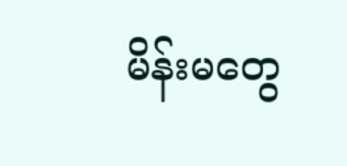မိန်းမတွေ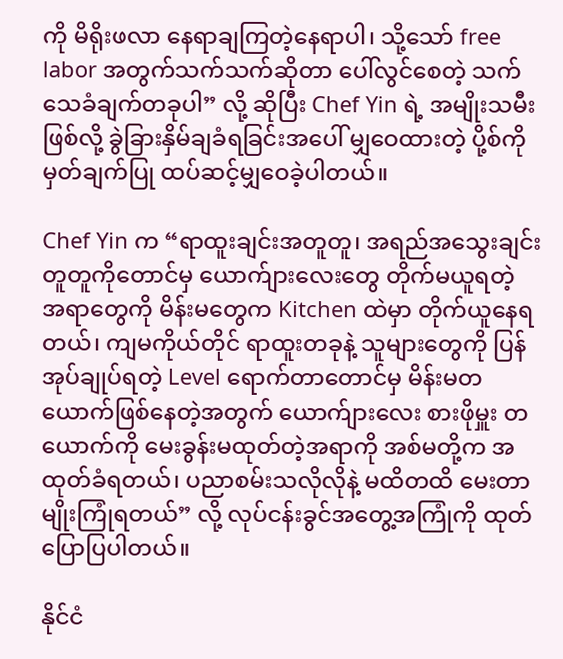ကို မိရိုးဖလာ နေရာချကြတဲ့နေရာပါ၊ သို့သော် free labor အတွက်သက်သက်ဆိုတာ ပေါ်လွင်စေတဲ့ သက်သေခံချက်တခုပါ” လို့ ဆိုပြီး Chef Yin ရဲ့ အမျိုးသမီးဖြစ်လို့ ခွဲခြားနှိမ်ချခံရခြင်းအပေါ် မျှဝေထားတဲ့ ပို့စ်ကို မှတ်ချက်ပြု ထပ်ဆင့်မျှဝေခဲ့ပါတယ်။

Chef Yin က “ရာထူးချင်းအတူတူ၊ အရည်အသွေးချင်းတူတူကိုတောင်မှ ယောက်ျားလေးတွေ တိုက်မယူရတဲ့ အရာတွေကို မိန်းမတွေက Kitchen ထဲမှာ တိုက်ယူနေရတယ်၊ ကျမကိုယ်တိုင် ရာထူးတခုနဲ့ သူများတွေကို ပြန်အုပ်ချုပ်ရတဲ့ Level ရောက်တာတောင်မှ မိန်းမတယောက်ဖြစ်နေတဲ့အတွက် ယောက်ျားလေး စားဖိုမှူး တယောက်ကို မေးခွန်းမထုတ်တဲ့အရာကို အစ်မတို့က အထုတ်ခံရတယ်၊ ပညာစမ်းသလိုလိုနဲ့ မထိတထိ မေးတာမျိုးကြုံရတယ်” လို့ လုပ်ငန်းခွင်အတွေ့အကြုံကို ထုတ်ပြောပြပါတယ်။

နိုင်ငံ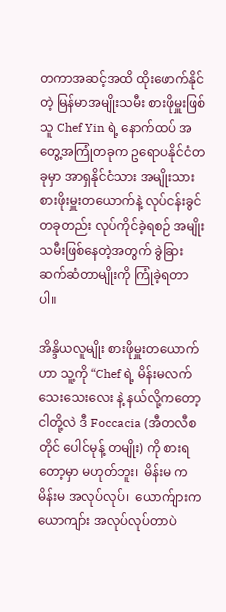တကာအဆင့်အထိ ထိုးဖောက်နိုင်တဲ့ မြန်မာအမျိုးသမီး စားဖိုမှူးဖြစ်သူ Chef Yin ရဲ့ နောက်ထပ် အတွေ့အကြုံတခုက ဥရောပနိုင်ငံတခုမှာ အာရှနိုင်ငံသား အမျိုးသားစားဖိုးမှူးတယောက်နဲ့ လုပ်ငန်းခွင်တခုတည်း လုပ်ကိုင်ခဲ့ရစဉ် အမျိုးသမီးဖြစ်နေတဲ့အတွက် ခွဲခြားဆက်ဆံတာမျိုးကို ကြုံခဲ့ရတာပါ။

အိန္ဒိယလူမျိုး စားဖိုမှူးတယောက်ဟာ သူ့ကို “Chef ရဲ့ မိန်းမလက် သေးသေးလေး နဲ့ နယ်လို့ကတော့ ငါတို့လဲ ဒီ Foccacia (အီတလီစတိုင် ပေါင်မုန့် တမျိုး) ကို စားရတော့မှာ မဟုတ်ဘူး၊  မိန်းမ က မိန်းမ အလုပ်လုပ်၊  ယောက်ျားက ယောကျာ်း အလုပ်လုပ်တာပဲ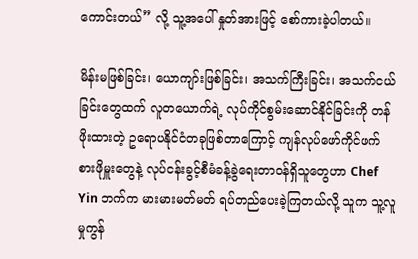ကောင်းတယ်” လို့ သူ့အပေါ် နှုတ်အားဖြင့် စော်ကားခဲ့ပါတယ်။

မိန်းမဖြစ်ခြင်း၊ ယောကျာ်းဖြစ်ခြင်း၊ အသက်ကြီးခြင်း၊ အသက်ငယ်ခြင်းတွေထက် လူတယောက်ရဲ့ လုပ်ကိုင်စွမ်းဆောင်နိုင်ခြင်းကို တန်ဖိုးထားတဲ့ ဥရောပနိုင်ငံတခုဖြစ်တာကြောင့် ကျန်လုပ်ဖော်ကိုင်ဖက် စားဖိုမှူးတွေနဲ့ လုပ်ငန်းခွင့်စီမံခန့်ခွဲရေးတာဝန်ရှိသူတွေဟာ Chef Yin ဘက်က မားမားမတ်မတ် ရပ်တည်ပေးခဲ့ကြတယ်လို့ သူက သူ့လူမှုကွန်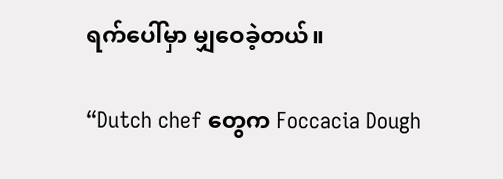ရက်ပေါ်မှာ မျှဝေခဲ့တယ်။

“Dutch chef တွေက Foccacia Dough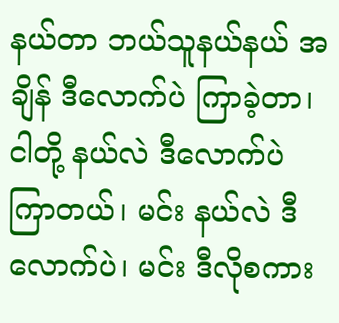နယ်တာ ဘယ်သူနယ်နယ် အချိန် ဒီလောက်ပဲ ကြာခဲ့တာ၊  ငါတို့ နယ်လဲ ဒီလောက်ပဲ ကြာတယ်၊ မင်း နယ်လဲ ဒီလောက်ပဲ၊ မင်း ဒီလိုစကား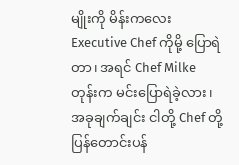မျိုးကို မိန်းကလေး Executive Chef ကိုမို့ ပြောရဲတာ၊ အရင် Chef Milke တုန်းက မင်းပြောရဲခဲ့လား၊ အခုချက်ချင်း ငါတို့ Chef တို့ပြန်တောင်းပန်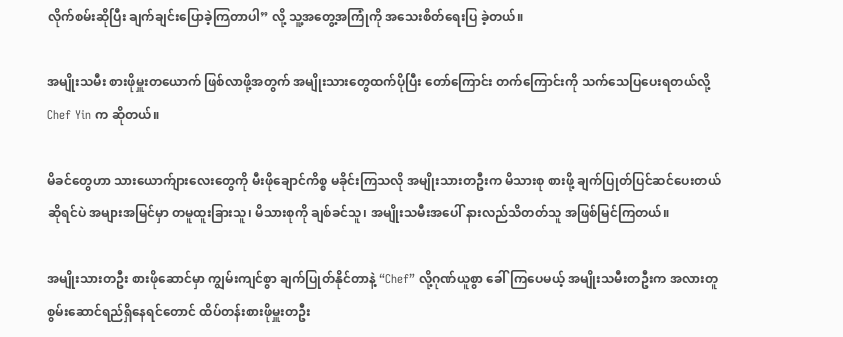လိုက်စမ်းဆိုပြီး ချက်ချင်းပြောခဲ့ကြတာပါ” လို့ သူ့အတွေ့အကြုံကို အသေးစိတ်ရေးပြ ခဲ့တယ်။

အမျိုးသမီး စားဖိုမှူးတယောက် ဖြစ်လာဖို့အတွက် အမျိုးသားတွေထက်ပိုပြီး တော်ကြောင်း တက်ကြောင်းကို သက်သေပြပေးရတယ်လို့ Chef Yin က ဆိုတယ်။

မိခင်တွေဟာ သားယောက်ျားလေးတွေကို မီးဖိုချောင်ကိစ္စ မခိုင်းကြသလို အမျိုးသားတဦးက မိသားစု စားဖို့ ချက်ပြုတ်ပြင်ဆင်ပေးတယ်ဆိုရင်ပဲ အများအမြင်မှာ တမူထူးခြားသူ၊ မိသားစုကို ချစ်ခင်သူ၊ အမျိုးသမီးအပေါ် နားလည်သိတတ်သူ အဖြစ်မြင်ကြတယ်။

အမျိုးသားတဦး စားဖိုဆောင်မှာ ကျွမ်းကျင်စွာ ချက်ပြုတ်နိုင်တာနဲ့ “Chef” လို့ဂုဏ်ယူစွာ ခေါ်ကြပေမယ့် အမျိုးသမီးတဦးက အလားတူ စွမ်းဆောင်ရည်ရှိနေရင်တောင် ထိပ်တန်းစားဖိုမှူးတဦး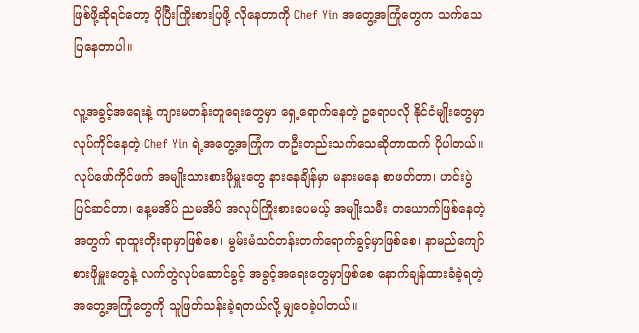ဖြစ်ဖို့ဆိုရင်တော့ ပိုပြီးကြိုးစားပြဖို့ လိုနေတာကို Chef Yin အတွေ့အကြုံတွေက သက်သေပြနေတာပါ။

လူ့အခွင့်အရေးနဲ့ ကျားမတန်းတူရေးတွေမှာ ရှေ့ရောက်နေတဲ့ ဥရောပလို နိုင်ငံမျိုးတွေမှာ လုပ်ကိုင်နေတဲ့ Chef Yin ရဲ့အတွေ့အကြုံက တဦးတည်းသက်သေဆိုတာထက် ပိုပါတယ်။ လုပ်ဖော်ကိုင်ဖက် အမျိုးသားစားဖိုမှူးတွေ နားနေချိန်မှာ မနားမနေ စာဖတ်တာ၊ ဟင်းပွဲပြင်ဆင်တာ၊ နေ့မအိပ် ညမအိပ် အလုပ်ကြိုးစားပေမယ့် အမျိုးသမီး တယောက်ဖြစ်နေတဲ့အတွက် ရာထူးတိုးရာမှာဖြစ်စေ၊ မွမ်းမံသင်တန်းတက်ရောက်ခွင့်မှာဖြစ်စေ၊ နာမည်ကျော် စားဖိုမှူးတွေနဲ့ လက်တွဲလုပ်ဆောင်ခွင့် အခွင့်အရေးတွေမှာဖြစ်စေ နောက်ချန်ထားခံခဲ့ရတဲ့ အတွေ့အကြုံတွေကို သူဖြတ်သန်းခဲ့ရတယ်လို့ မျှဝေခဲ့ပါတယ်။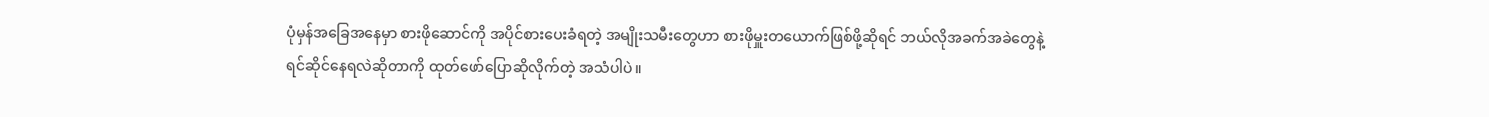ပုံမှန်အခြေအနေမှာ စားဖိုဆောင်ကို အပိုင်စားပေးခံရတဲ့ အမျိုးသမီးတွေဟာ စားဖိုမှူးတယောက်ဖြစ်ဖို့ဆိုရင် ဘယ်လိုအခက်အခဲတွေနဲ့ ရင်ဆိုင်နေရလဲဆိုတာကို ထုတ်ဖော်ပြောဆိုလိုက်တဲ့ အသံပါပဲ။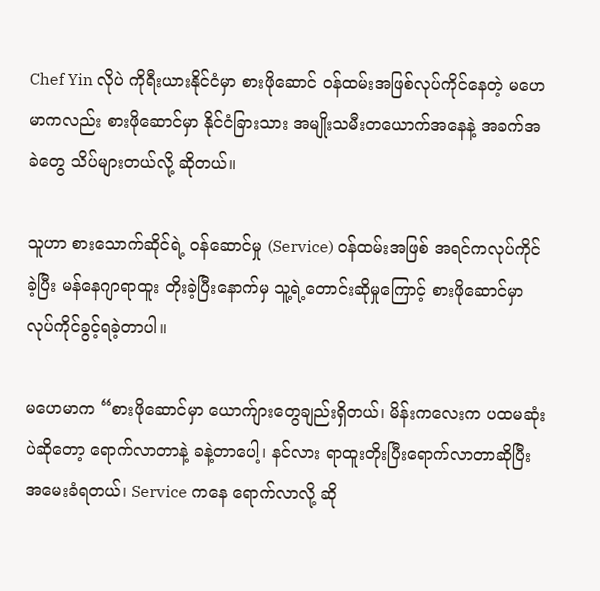Chef Yin လိုပဲ ကိုရီးယားနိုင်ငံမှာ စားဖိုဆောင် ဝန်ထမ်းအဖြစ်လုပ်ကိုင်နေတဲ့ မဟေမာကလည်း စားဖိုဆောင်မှာ နိုင်ငံခြားသား အမျိုးသမီးတယောက်အနေနဲ့ အခက်အခဲတွေ သိပ်များတယ်လို့ ဆိုတယ်။

သူဟာ စားသောက်ဆိုင်ရဲ့ ဝန်ဆောင်မှု (Service) ဝန်ထမ်းအဖြစ် အရင်ကလုပ်ကိုင်ခဲ့ပြီး မန်နေဂျာရာထူး တိုးခဲ့ပြီးနောက်မှ သူ့ရဲ့တောင်းဆိုမှုကြောင့် စားဖိုဆောင်မှာ လုပ်ကိုင်ခွင့်ရခဲ့တာပါ။

မ‌‌ဟေမာက “စားဖိုဆောင်မှာ ယောက်ျားတွေချည်းရှိတယ်၊ မိန်းကလေးက ပထမဆုံးပဲဆိုတော့ ရောက်လာတာနဲ့ ခနဲ့တာပေါ့၊ နင်လား ရာထူးတိုးပြီးရောက်လာတာဆိုပြီး အမေးခံရတယ်၊ Service ကနေ ရောက်လာလို့ ဆို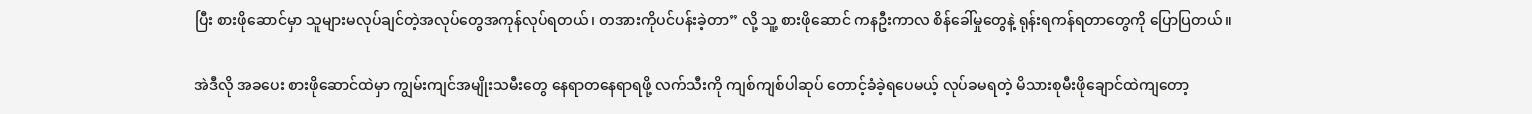ပြီး စားဖိုဆောင်မှာ သူများမလုပ်ချင်တဲ့အလုပ်တွေအကုန်လုပ်ရတယ်၊ တအားကိုပင်ပန်းခဲ့တာ” လို့ သူ့ စားဖိုဆောင် ကနဦးကာလ စိန်ခေါ်မှုတွေနဲ့ ရုန်းရကန်ရတာတွေကို ပြောပြတယ်။

အဲဒီလို အခပေး စားဖိုဆောင်ထဲမှာ ကျွမ်းကျင်အမျိုးသမီးတွေ နေရာတနေရာရဖို့ လက်သီးကို ကျစ်ကျစ်ပါဆုပ် တောင့်ခံခဲ့ရပေမယ့် လုပ်ခမရတဲ့ မိသားစုမီးဖိုချောင်ထဲကျတော့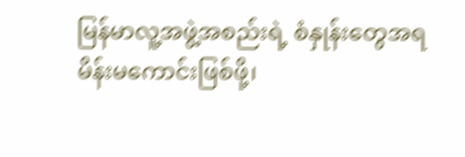မြန်မာလူ့အဖွဲ့အစည်းရဲ့ စံနှုန်းတွေအရ မိန်းမကောင်းဖြစ်ဖို့၊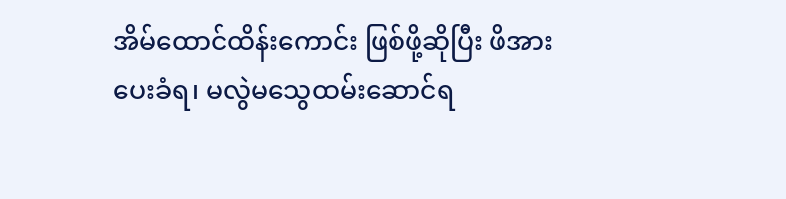အိမ်ထောင်ထိန်းကောင်း ဖြစ်ဖို့ဆိုပြီး ဖိအားပေးခံရ၊ မလွဲမသွေထမ်းဆောင်ရ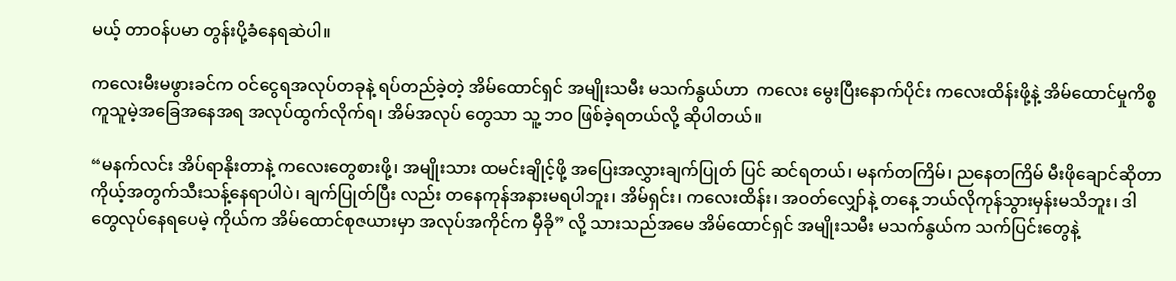မယ့် တာဝန်ပမာ တွန်းပို့ခံနေရဆဲပါ။

ကလေးမီးမဖွားခင်က ဝင်ငွေရအလုပ်တခုနဲ့ ရပ်တည်ခဲ့တဲ့ အိမ်ထောင်ရှင် အမျိုးသမီး မသက်နွယ်ဟာ  ကလေး မွေးပြီးနောက်ပိုင်း ကလေးထိန်းဖို့နဲ့ အိမ်ထောင်မှုကိစ္စ ကူသူမဲ့အခြေအနေအရ အလုပ်ထွက်လိုက်ရ၊ အိမ်အလုပ် တွေသာ သူ့ ဘဝ ဖြစ်ခဲ့ရတယ်လို့ ဆိုပါတယ်။

“မနက်လင်း အိပ်ရာနိုးတာနဲ့ ကလေးတွေစားဖို့၊ အမျိုးသား ထမင်းချိုင့်ဖို့ အပြေးအလွှားချက်ပြုတ် ပြင် ဆင်ရတယ်၊ မနက်တကြိမ်၊ ညနေတကြိမ် မီးဖိုချောင်ဆိုတာ ကိုယ့်အတွက်သီးသန့်နေရာပါပဲ၊ ချက်ပြုတ်ပြီး လည်း တနေကုန်အနားမရပါဘူး၊ အိမ်ရှင်း၊ ကလေးထိန်း၊ အဝတ်လျှော်နဲ့ တနေ့ ဘယ်လိုကုန်သွားမှန်းမသိဘူး၊ ဒါတွေလုပ်နေရပေမဲ့ ကိုယ်က အိမ်ထောင်စုဇယားမှာ အလုပ်အကိုင်က မှီခို” လို့ သားသည်အမေ အိမ်ထောင်ရှင် အမျိုးသမီး မသက်နွယ်က သက်ပြင်းတွေနဲ့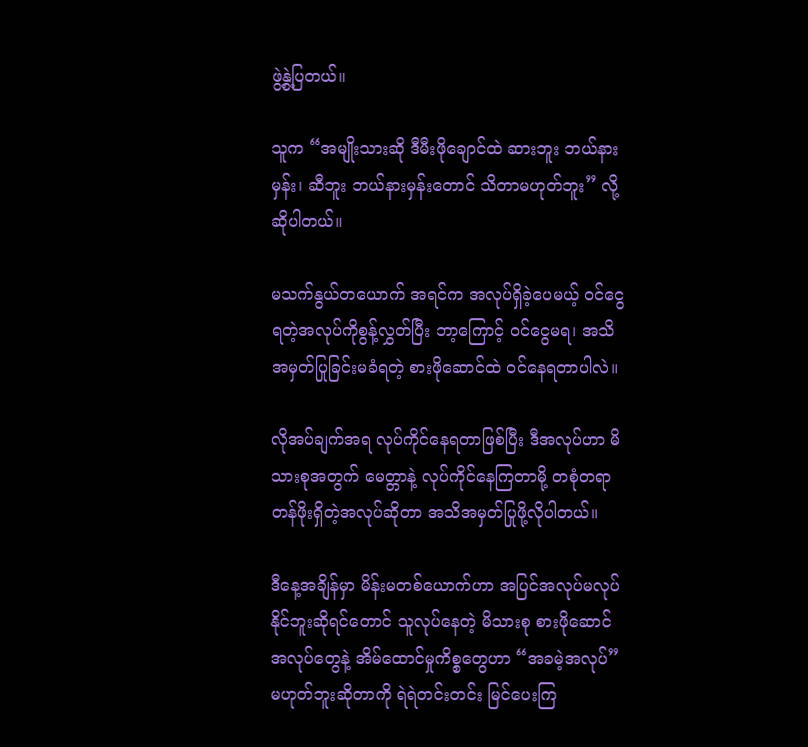ဖွဲ့နွဲ့ပြတယ်။

သူက “အမျိုးသားဆို ဒီမီးဖိုချောင်ထဲ ဆားဘူး ဘယ်နားမှန်း၊ ဆီဘူး ဘယ်နားမှန်းတောင် သိတာမဟုတ်ဘူး” လို့ ဆိုပါတယ်။

မသက်နွယ်တယောက် အရင်က အလုပ်ရှိခဲ့ပေမယ့် ဝင်ငွေရတဲ့အလုပ်ကိုစွန့်လွှတ်ပြီး ဘာ့ကြောင့် ဝင်ငွေမရ၊ အသိအမှတ်ပြုခြင်းမခံရတဲ့ စားဖိုဆောင်ထဲ ဝင်နေရတာပါလဲ။

လိုအပ်ချက်အရ လုပ်ကိုင်နေရတာဖြစ်ပြီး ဒီအလုပ်ဟာ မိသားစုအတွက် မေတ္တာနဲ့ လုပ်ကိုင်နေကြတာမို့ တစုံတရာ တန်ဖိုးရှိတဲ့အလုပ်ဆိုတာ အသိအမှတ်ပြုဖို့လိုပါတယ်။

ဒီနေ့အချိန်မှာ မိန်းမတစ်ယောက်ဟာ အပြင်အလုပ်မလုပ်နိုင်ဘူးဆိုရင်တောင် သူလုပ်နေတဲ့ မိသားစု စားဖိုဆောင်အလုပ်တွေနဲ့ အိမ်ထောင်မှုကိစ္စတွေဟာ “အခမဲ့အလုပ်” မဟုတ်ဘူးဆိုတာကို ရဲရဲတင်းတင်း မြင်ပေးကြ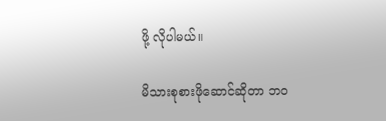ဖို့ လိုပါမယ်။

မိသားစုစားဖိုဆောင်ဆိုတာ ဘဝ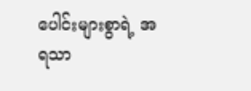ပေါင်းများစွာရဲ့ အရသာ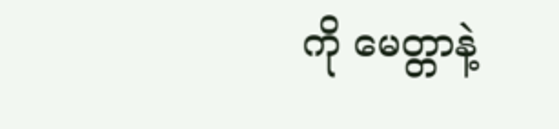ကို မေတ္တာနဲ့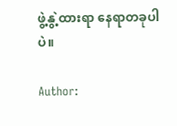ဖွဲ့နွဲ့ထားရာ နေရာတခုပါပဲ။

Author: